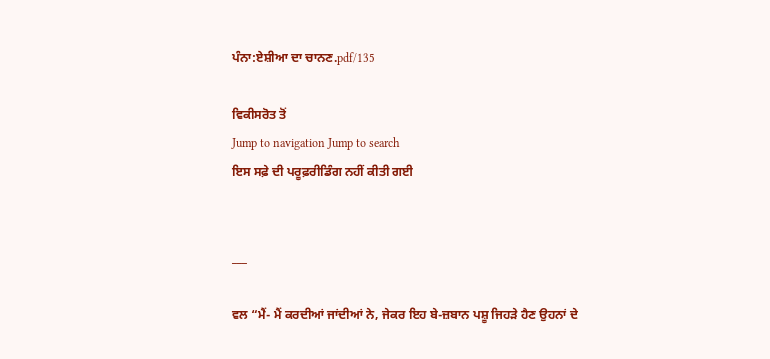ਪੰਨਾ:ਏਸ਼ੀਆ ਦਾ ਚਾਨਣ.pdf/135

ਵਿਕੀਸਰੋਤ ਤੋਂ
Jump to navigation Jump to search
ਇਸ ਸਫ਼ੇ ਦੀ ਪਰੂਫ਼ਰੀਡਿੰਗ ਨਹੀਂ ਕੀਤੀ ਗਈ


___

ਵਲ “ਮੈਂ- ਮੈਂ ਕਰਦੀਆਂ ਜਾਂਦੀਆਂ ਨੇ, ਜੇਕਰ ਇਹ ਬੇ-ਜ਼ਬਾਨ ਪਸ਼ੂ ਜਿਹੜੇ ਹੈਣ ਉਹਨਾਂ ਦੇ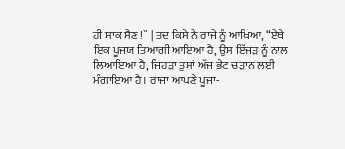ਹੀ ਸਾਕ ਸੈਣ !`` | ਤਦ ਕਿਸੇ ਨੇ ਰਾਜੇ ਨੂੰ ਆਖਿਆ, “ਏਥੇ ਇਕ ਪੂਜਯ ਤਿਆਗੀ ਆਇਆ ਹੈ, ਉਸ ਇੱਜੜ ਨੂੰ ਨਾਲ ਲਿਆਇਆ ਹੈ, ਜਿਹੜਾ ਤੁਸਾਂ ਅੱਜ ਭੇਟ ਚੜਾਨ ਲਈ ਮੰਗਾਇਆ ਹੈ। ਰਾਜਾ ਆਪਣੇ ਪੂਜਾ-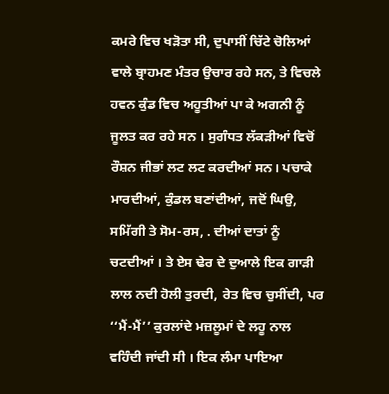ਕਮਰੇ ਵਿਚ ਖੜੋਤਾ ਸੀ, ਦੁਪਾਸੀਂ ਚਿੱਟੇ ਚੋਲਿਆਂ ਵਾਲੇ ਬ੍ਰਾਹਮਣ ਮੰਤਰ ਉਚਾਰ ਰਹੇ ਸਨ, ਤੇ ਵਿਚਲੇ ਹਵਨ ਕੁੰਡ ਵਿਚ ਅਹੂਤੀਆਂ ਪਾ ਕੇ ਅਗਨੀ ਨੂੰ ਜੂਲਤ ਕਰ ਰਹੇ ਸਨ । ਸੁਗੰਧਤ ਲੱਕੜੀਆਂ ਵਿਚੋਂ ਰੌਸ਼ਨ ਜੀਭਾਂ ਲਟ ਲਟ ਕਰਦੀਆਂ ਸਨ। ਪਚਾਕੇ ਮਾਰਦੀਆਂ, ਕੁੰਡਲ ਬਣਾਂਦੀਆਂ, ਜਦੋਂ ਘਿਉ, ਸਮਿੱਗੀ ਤੇ ਸੋਮ-ਰਸ, . ਦੀਆਂ ਦਾਤਾਂ ਨੂੰ ਚਟਦੀਆਂ । ਤੇ ਏਸ ਢੇਰ ਦੇ ਦੁਆਲੇ ਇਕ ਗਾੜੀ ਲਾਲ ਨਦੀ ਹੋਲੀ ਤੁਰਦੀ, ਰੇਤ ਵਿਚ ਚੁਸੀਂਦੀ, ਪਰ ‘‘ਮੈਂ-ਮੈਂ’’ ਕੁਰਲਾਂਦੇ ਮਜ਼ਲੂਮਾਂ ਦੇ ਲਹੂ ਨਾਲ ਵਹਿੰਦੀ ਜਾਂਦੀ ਸੀ । ਇਕ ਲੰਮਾ ਪਾਇਆ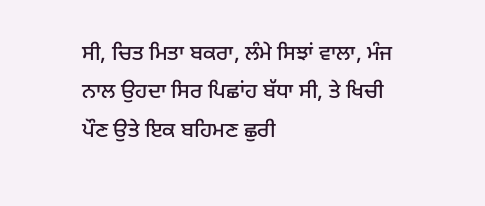ਸੀ, ਚਿਤ ਮਿਤਾ ਬਕਰਾ, ਲੰਮੇ ਸਿਝਾਂ ਵਾਲਾ, ਮੰਜ ਨਾਲ ਉਹਦਾ ਸਿਰ ਪਿਛਾਂਹ ਬੱਧਾ ਸੀ, ਤੇ ਖਿਚੀ ਪੌਣ ਉਤੇ ਇਕ ਬਹਿਮਣ ਛੁਰੀ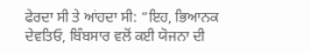ਫੇਰਦਾ ਸੀ ਤੇ ਆਂਹਦਾ ਸੀ: “ਇਹ, ਭਿਆਨਕ ਦੇਵਤਿਓ, ਬਿੰਬਸਾਰ ਵਲੋਂ ਕਈ ਯੋਜਨਾ ਦੀ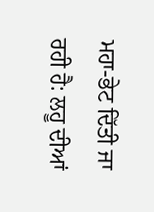ਮਹਾ-ਭੇਟ ਦਿੱਤੀ ਜਾ ਰਹੀ ਹੈ: ਲਹੂ ਦੀਆਂ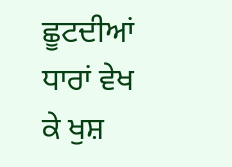ਛੂਟਦੀਆਂ ਧਾਰਾਂ ਵੇਖ ਕੇ ਖੁਸ਼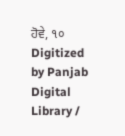ਹੋਵੇ, ૧૦ Digitized by Panjab Digital Library /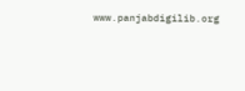www.panjabdigilib.org